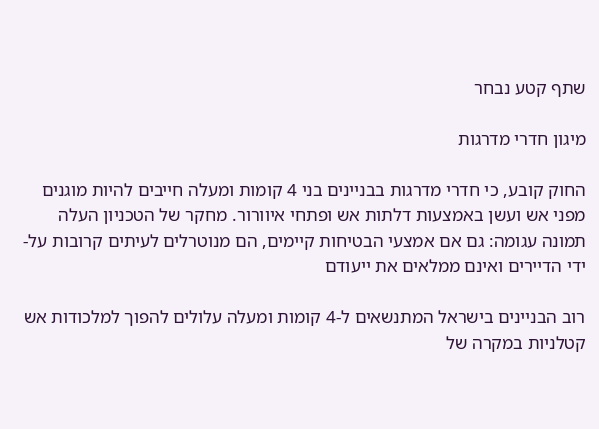שתף קטע נבחר

מיגון חדרי מדרגות

החוק קובע, כי חדרי מדרגות בבניינים בני 4 קומות ומעלה חייבים להיות מוגנים מפני אש ועשן באמצעות דלתות אש ופתחי איוורור. מחקר של הטכניון העלה תמונה עגומה: גם אם אמצעי הבטיחות קיימים, הם מנוטרלים לעיתים קרובות על-ידי הדיירים ואינם ממלאים את ייעודם

רוב הבניינים בישראל המתנשאים ל-4 קומות ומעלה עלולים להפוך למלכודות אש קטלניות במקרה של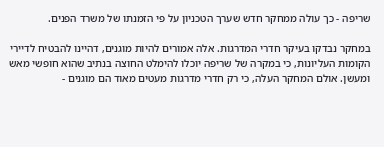שריפה - כך עולה ממחקר חדש שערך הטכניון על פי הזמנתו של משרד הפנים.

במחקר נבדקו בעיקר חדרי המדרגות. אלה אמורים להיות מוגנים, דהיינו להבטיח לדיירי הקומות העליונות, כי במקרה של שריפה יוכלו להימלט החוצה בנתיב שהוא חופשי מאש ומעשן. אולם המחקר העלה, כי רק חדרי מדרגות מעטים מאוד הם מוגנים -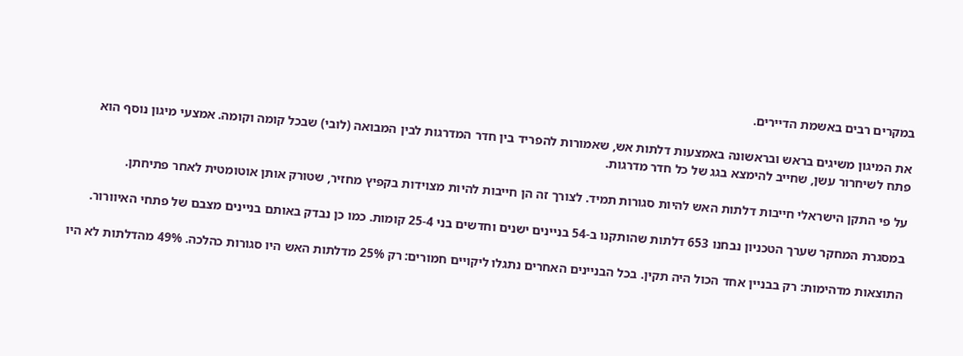במקרים רבים באשמת הדיירים.

את המיגון משיגים בראש ובראשונה באמצעות דלתות אש, שאמורות להפריד בין חדר המדרגות לבין המבואה (לובי) שבכל קומה וקומה. אמצעי מיגון נוסף הוא פתח לשיחרור עשן, שחייב להימצא בגג של כל חדר מדרגות.

על פי התקן הישראלי חייבות דלתות האש להיות סגורות תמיד. לצורך זה הן חייבות להיות מצוידות בקפיץ מחזיר, שטורק אותן אוטומטית לאחר פתיחתן.

במסגרת המחקר שערך הטכניון נבחנו 653 דלתות שהותקנו ב-54 בניינים ישנים וחדשים בני 25-4 קומות. כמו כן נבדק באותם בניינים מצבם של פתחי האיוורור.

התוצאות מדהימות: רק בבניין אחד הכול היה תקין. בכל הבניינים האחרים נתגלו ליקויים חמורים: רק 25% מדלתות האש היו סגורות כהלכה. 49% מהדלתות לא היו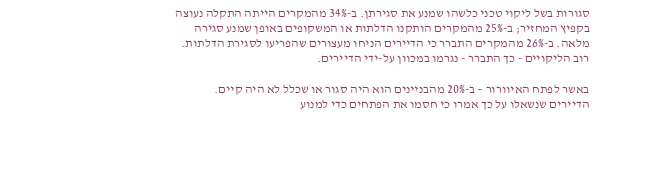סגורות בשל ליקוי טכני כלשהו שמנע את סגירתן. ב-34% מהמקרים הייתה התקלה נעוצה בקפיץ המחזיר; ב-25% מהמקרים הותקנו הדלתות או המשקופים באופן שמנע סגירה מלאה. ב-26% מהמקרים התברר כי הדיירים הניחו מעצורים שהפריעו לסגירת הדלתות. רוב הליקויים - כך התברר - נגרמו במכוון על-ידי הדיירים.

באשר לפתח האיוורור – ב-20% מהבניינים הוא היה סגור או שכלל לא היה קיים. הדיירים שנשאלו על כך אמרו כי חסמו את הפתחים כדי למנוע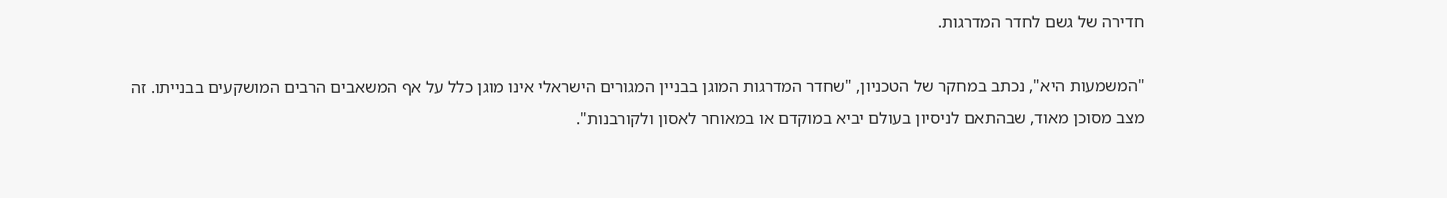חדירה של גשם לחדר המדרגות.

"המשמעות היא", נכתב במחקר של הטכניון, "שחדר המדרגות המוגן בבניין המגורים הישראלי אינו מוגן כלל על אף המשאבים הרבים המושקעים בבנייתו. זה מצב מסוכן מאוד, שבהתאם לניסיון בעולם יביא במוקדם או במאוחר לאסון ולקורבנות".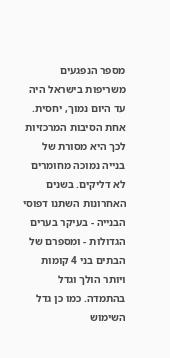מספר הנפגעים משריפות בישראל היה עד היום נמוך, יחסית. אחת הסיבות המרכזיות לכך היא מסורת של בנייה נמוכה מחומרים לא דליקים. בשנים האחרונות השתנו דפוסי הבנייה - בעיקר בערים הגדולות - ומספרם של הבתים בני 4 קומות ויותר הולך וגדל בהתמדה. כמו כן גדל השימוש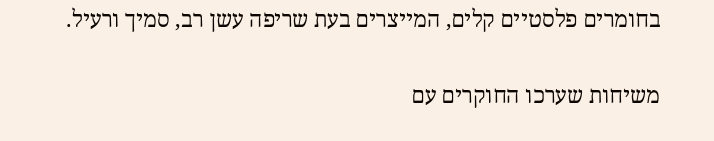בחומרים פלסטיים קלים, המייצרים בעת שריפה עשן רב, סמיך ורעיל.

משיחות שערכו החוקרים עם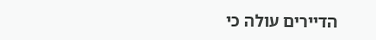הדיירים עולה כי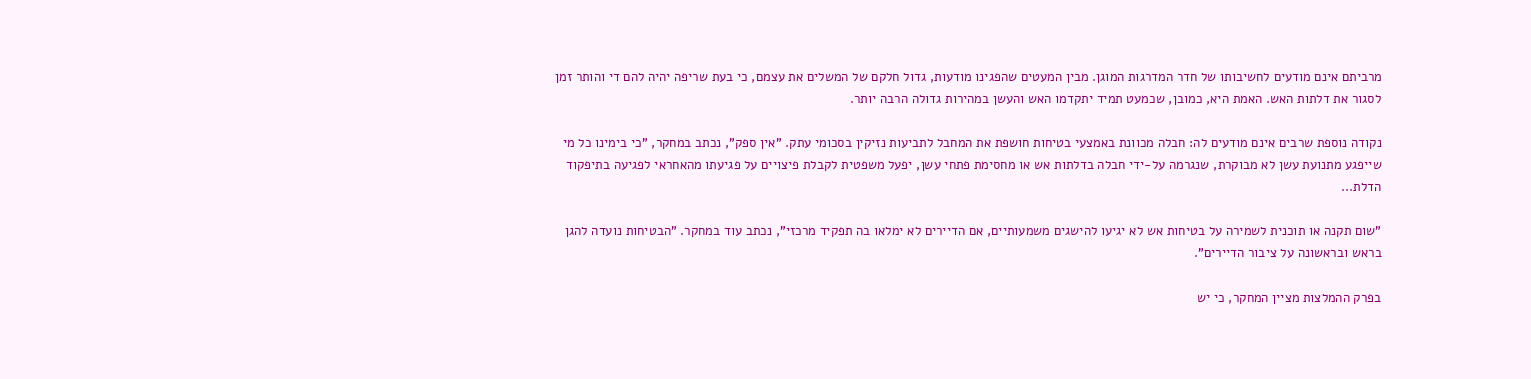מרביתם אינם מודעים לחשיבותו של חדר המדרגות המוגן. מבין המעטים שהפגינו מודעות, גדול חלקם של המשלים את עצמם, כי בעת שריפה יהיה להם די והותר זמן לסגור את דלתות האש. האמת היא, כמובן, שכמעט תמיד יתקדמו האש והעשן במהירות גדולה הרבה יותר.

נקודה נוספת שרבים אינם מודעים לה: חבלה מכוונת באמצעי בטיחות חושפת את המחבל לתביעות נזיקין בסכומי עתק. "אין ספק", נכתב במחקר, "כי בימינו כל מי שייפגע מתנועת עשן לא מבוקרת, שנגרמה על-ידי חבלה בדלתות אש או מחסימת פתחי עשן, יפעל משפטית לקבלת פיצויים על פגיעתו מהאחראי לפגיעה בתיפקוד הדלת...

"שום תקנה או תוכנית לשמירה על בטיחות אש לא יגיעו להישגים משמעותיים, אם הדיירים לא ימלאו בה תפקיד מרכזי", נכתב עוד במחקר. "הבטיחות נועדה להגן בראש ובראשונה על ציבור הדיירים".

בפרק ההמלצות מציין המחקר, כי יש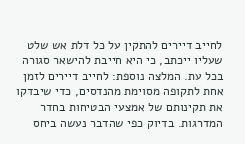לחייב דיירים להתקין על כל דלת אש שלט שעליו ייכתב, כי היא חייבת להישאר סגורה בכל עת. המלצה נוספת: לחייב דיירים לזמן אחת לתקופה מסוימת מהנדסים, כדי שיבדקו את תקינותם של אמצעי הבטיחות בחדר המדרגות. בדיוק כפי שהדבר נעשה ביחס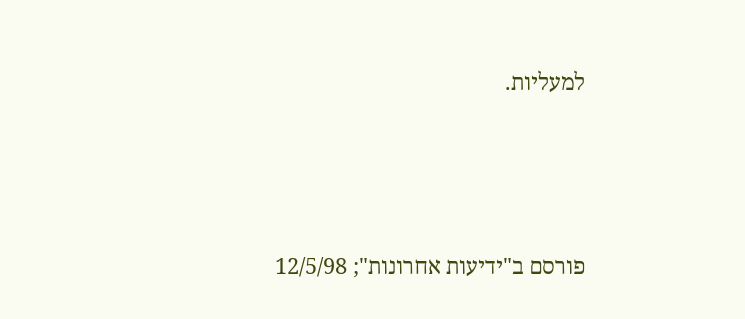למעליות.



פורסם ב"ידיעות אחרונות"; 12/5/98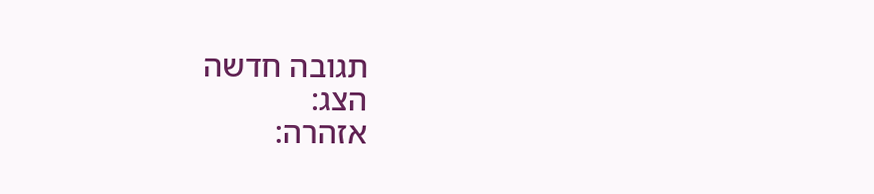תגובה חדשה
הצג:
אזהרה: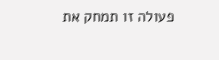פעולה זו תמחק את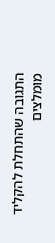התגובה שהתחלת להקליד
מומלצים